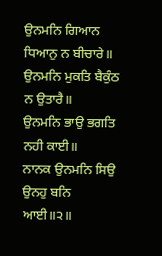ਉਨਮਨਿ ਗਿਆਨ ਧਿਆਨੁ ਨ ਬੀਚਾਰੇ॥
ਉਨਮਨਿ ਮੁਕਤਿ ਬੈਕੁੰਠ ਨ ਉਤਾਰੈ॥
ਉਨਮਨਿ ਭਾਉ ਭਗਤਿ ਨਹੀ ਕਾਈ॥
ਨਾਨਕ ਉਨਮਨਿ ਸਿਉ ਉਨਹੁ ਬਨਿ ਆਈ॥੨॥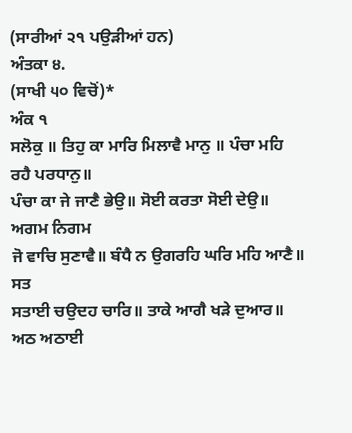(ਸਾਰੀਆਂ ੨੧ ਪਉੜੀਆਂ ਹਨ)
ਅੰਤਕਾ ੪.
(ਸਾਖੀ ੫੦ ਵਿਚੋਂ)*
ਅੰਕ ੧
ਸਲੋਕੁ ॥ ਤਿਹੁ ਕਾ ਮਾਰਿ ਮਿਲਾਵੈ ਮਾਨੁ ॥ ਪੰਚਾ ਮਹਿ ਰਹੈ ਪਰਧਾਨੁ॥
ਪੰਚਾ ਕਾ ਜੇ ਜਾਣੈ ਭੇਉ॥ ਸੋਈ ਕਰਤਾ ਸੋਈ ਦੇਉ॥ ਅਗਮ ਨਿਗਮ
ਜੋ ਵਾਚਿ ਸੁਣਾਵੈ॥ ਬੰਧੈ ਨ ਉਗਰਹਿ ਘਰਿ ਮਹਿ ਆਣੈ॥ ਸਤ
ਸਤਾਈ ਚਉਦਹ ਚਾਰਿ॥ ਤਾਕੇ ਆਗੈ ਖੜੇ ਦੁਆਰ॥ ਅਠ ਅਠਾਈ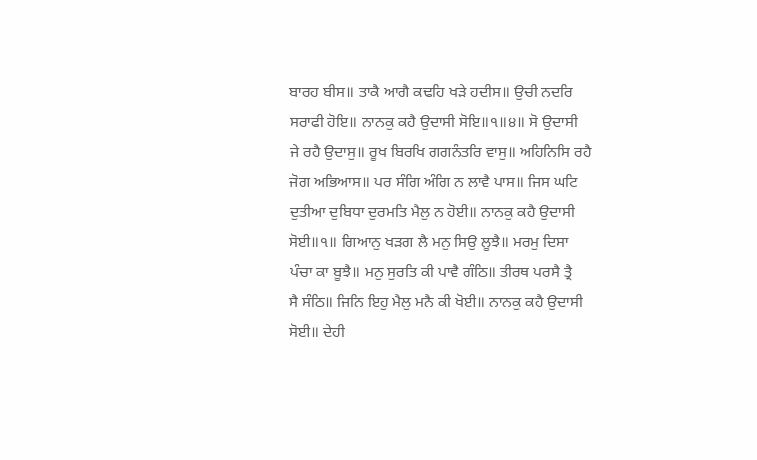ਬਾਰਹ ਬੀਸ॥ ਤਾਕੈ ਆਗੈ ਕਢਹਿ ਖੜੇ ਹਦੀਸ॥ ਉਚੀ ਨਦਰਿ
ਸਰਾਫੀ ਹੋਇ॥ ਨਾਨਕੁ ਕਹੈ ਉਦਾਸੀ ਸੋਇ॥੧॥੪॥ ਸੋ ਉਦਾਸੀ
ਜੇ ਰਹੈ ਉਦਾਸੁ॥ ਰੂਖ ਬਿਰਖਿ ਗਗਨੰਤਰਿ ਵਾਸੁ॥ ਅਹਿਨਿਸਿ ਰਹੈ
ਜੋਗ ਅਭਿਆਸ॥ ਪਰ ਸੰਗਿ ਅੰਗਿ ਨ ਲਾਵੈ ਪਾਸ॥ ਜਿਸ ਘਟਿ
ਦੁਤੀਆ ਦੁਬਿਧਾ ਦੁਰਮਤਿ ਮੈਲੁ ਨ ਹੋਈ॥ ਨਾਨਕੁ ਕਹੈ ਉਦਾਸੀ
ਸੋਈ॥੧॥ ਗਿਆਨੁ ਖੜਗ ਲੈ ਮਨੁ ਸਿਉ ਲੂਝੈ॥ ਮਰਮੁ ਦਿਸਾ
ਪੰਚਾ ਕਾ ਬੂਝੈ॥ ਮਨੁ ਸੁਰਤਿ ਕੀ ਪਾਵੈ ਗੰਠਿ॥ ਤੀਰਥ ਪਰਸੈ ਤ੍ਰੈ
ਸੈ ਸੰਠਿ॥ ਜਿਨਿ ਇਹੁ ਮੈਲੁ ਮਨੈ ਕੀ ਖੋਈ॥ ਨਾਨਕੁ ਕਹੈ ਉਦਾਸੀ
ਸੋਈ॥ ਦੇਹੀ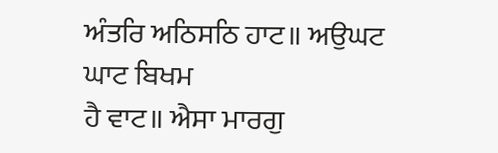ਅੰਤਰਿ ਅਠਿਸਠਿ ਹਾਟ॥ ਅਉਘਟ ਘਾਟ ਬਿਖਮ
ਹੈ ਵਾਟ॥ ਐਸਾ ਮਾਰਗੁ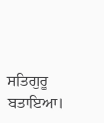ਸਤਿਗੁਰੂ ਬਤਾਇਆ।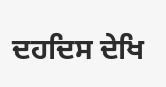ਦਹਦਿਸ ਦੇਖਿ